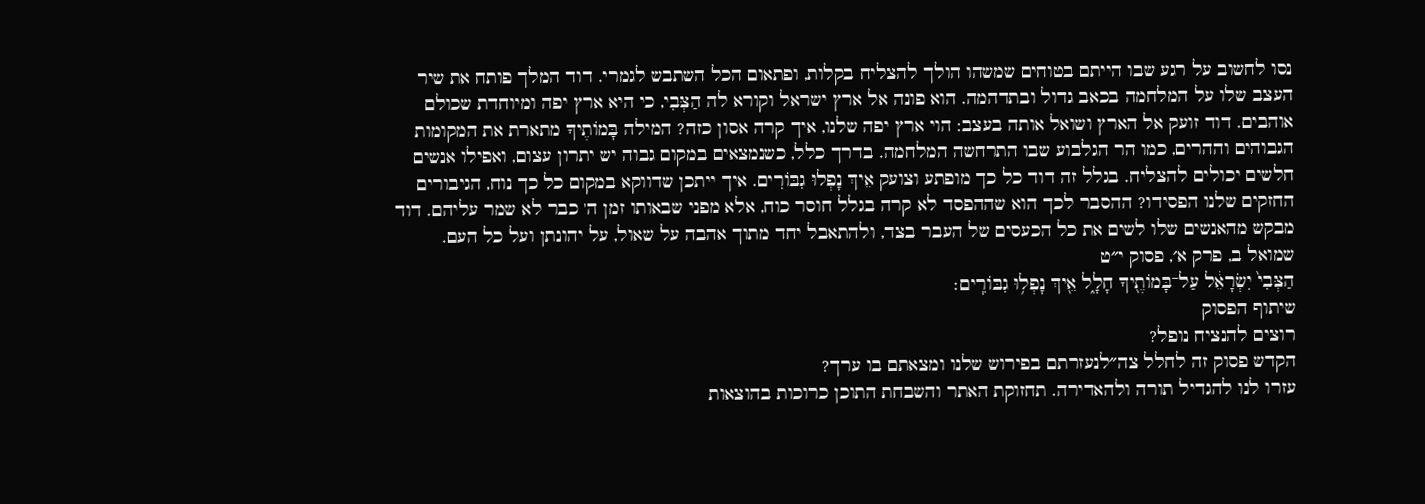נסו לחשוב על רגע שבו הייתם בטוחים שמשהו הולך להצליח בקלות, ופתאום הכל השתבש לגמרי. דוד המלך פותח את שיר העצב שלו על המלחמה בכאב גדול ובתדהמה. הוא פונה אל ארץ ישראל וקורא לה הַצְּבִי, כי היא ארץ יפה ומיוחדת שכולם אוהבים. דוד זועק אל הארץ ושואל אותה בעצב: הוי ארץ יפה שלנו, איך קרה אסון כזה? המילה בָּמוֹתֶיךָ מתארת את המקומות הגבוהים וההרים, כמו הר הגלבוע שבו התרחשה המלחמה. בדרך כלל, כשנמצאים במקום גבוה יש יתרון עצום, ואפילו אנשים חלשים יכולים להצליח. בגלל זה דוד כל כך מופתע וצועק אֵיךְ נָפְלוּ גִבּוֹרִים. איך ייתכן שדווקא במקום כל כך נוח, הגיבורים החזקים שלנו הפסידו? ההסבר לכך הוא שההפסד לא קרה בגלל חוסר כוח, אלא מפני שבאותו זמן ה' כבר לא שמר עליהם. דוד מבקש מהאנשים שלו לשים את כל הכעסים של העבר בצד, ולהתאבל יחד מתוך אהבה על שאול, על יהונתן ועל כל העם.
שמואל ב, פרק א׳, פסוק י״ט
הַצְּבִי֙ יִשְׂרָאֵ֔ל עַל־בָּמוֹתֶ֖יךָ חָלָ֑ל אֵ֖יךְ נָפְל֥וּ גִבּוֹרִֽים׃
שיתוף הפסוק
רוצים להנציח נופל?
הקדש פסוק זה לחלל צה״לנעזרתם בפירוש שלנו ומצאתם בו ערך?
עזרו לנו להגדיל תורה ולהאדירה. תחזוקת האתר והשבחת התוכן כרוכות בהוצאות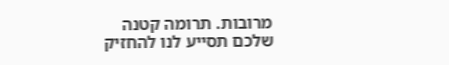מרובות. תרומה קטנה שלכם תסייע לנו להחזיק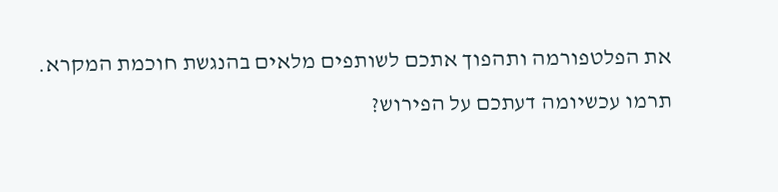את הפלטפורמה ותהפוך אתכם לשותפים מלאים בהנגשת חוכמת המקרא.
תרמו עכשיומה דעתכם על הפירוש?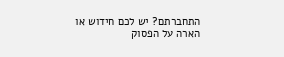התחברתם? יש לכם חידוש או הארה על הפסוק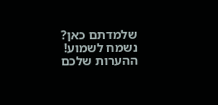שלמדתם כאן? נשמח לשמוע!
ההערות שלכם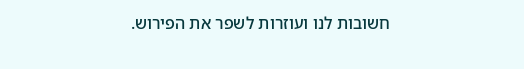חשובות לנו ועוזרות לשפר את הפירוש.